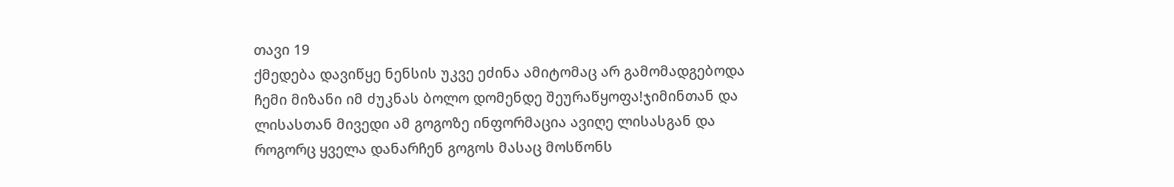თავი 19
ქმედება დავიწყე ნენსის უკვე ეძინა ამიტომაც არ გამომადგებოდა ჩემი მიზანი იმ ძუკნას ბოლო დომენდე შეურაწყოფა!ჯიმინთან და ლისასთან მივედი ამ გოგოზე ინფორმაცია ავიღე ლისასგან და როგორც ყველა დანარჩენ გოგოს მასაც მოსწონს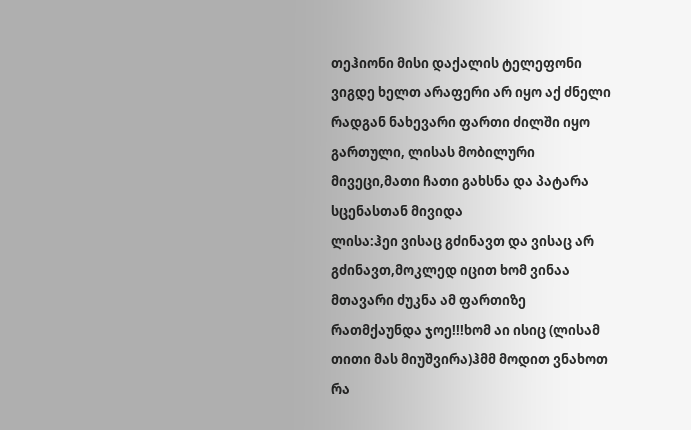თეჰიონი მისი დაქალის ტელეფონი ვიგდე ხელთ არაფერი არ იყო აქ ძნელი რადგან ნახევარი ფართი ძილში იყო გართული, ლისას მობილური მივეცი,მათი ჩათი გახსნა და პატარა სცენასთან მივიდა
ლისა:ჰეი ვისაც გძინავთ და ვისაც არ გძინავთ,მოკლედ იცით ხომ ვინაა მთავარი ძუკნა ამ ფართიზე რათმქაუნდა ჯოე!!!ხომ აი ისიც (ლისამ თითი მას მიუშვირა)ჰმმ მოდით ვნახოთ რა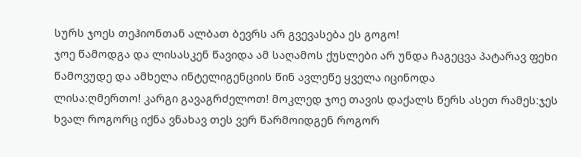სურს ჯოეს თეჰიონთან ალბათ ბევრს არ გვევასება ეს გოგო!
ჯოე წამოდგა და ლისასკენ წავიდა ამ საღამოს ქუსლები არ უნდა ჩაგეცვა პატარავ ფეხი წამოვუდე და ამხელა ინტელიგენციის წინ ავლეწე ყველა იცინოდა
ლისა:ღმერთო! კარგი გავაგრძელოთ! მოკლედ ჯოე თავის დაქალს წერს ასეთ რამეს:ჯეს ხვალ როგორც იქნა ვნახავ თეს ვერ წარმოიდგენ როგორ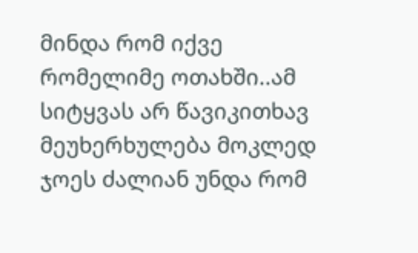მინდა რომ იქვე რომელიმე ოთახში..ამ სიტყვას არ წავიკითხავ მეუხერხულება მოკლედ ჯოეს ძალიან უნდა რომ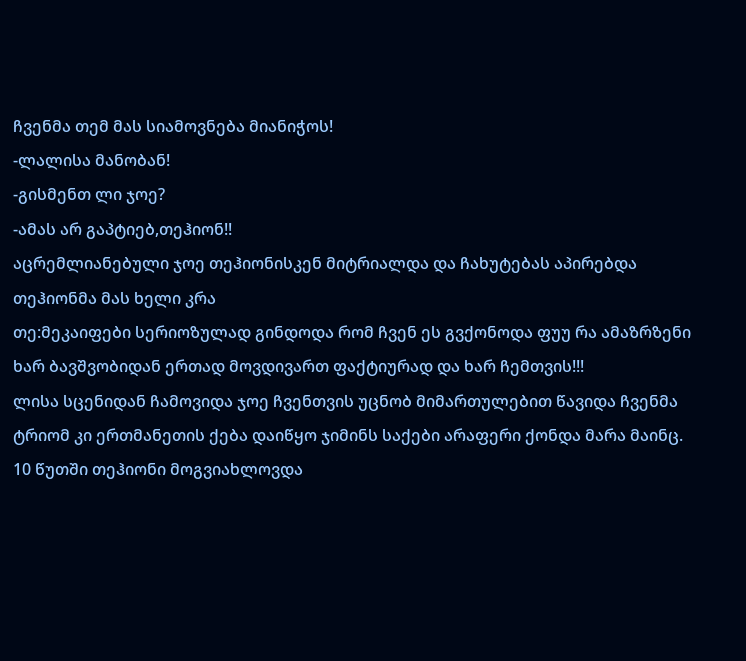ჩვენმა თემ მას სიამოვნება მიანიჭოს!
-ლალისა მანობან!
-გისმენთ ლი ჯოე?
-ამას არ გაპტიებ,თეჰიონ!!
აცრემლიანებული ჯოე თეჰიონისკენ მიტრიალდა და ჩახუტებას აპირებდა თეჰიონმა მას ხელი კრა
თე:მეკაიფები სერიოზულად გინდოდა რომ ჩვენ ეს გვქონოდა ფუუ რა ამაზრზენი ხარ ბავშვობიდან ერთად მოვდივართ ფაქტიურად და ხარ ჩემთვის!!!
ლისა სცენიდან ჩამოვიდა ჯოე ჩვენთვის უცნობ მიმართულებით წავიდა ჩვენმა ტრიომ კი ერთმანეთის ქება დაიწყო ჯიმინს საქები არაფერი ქონდა მარა მაინც.
10 წუთში თეჰიონი მოგვიახლოვდა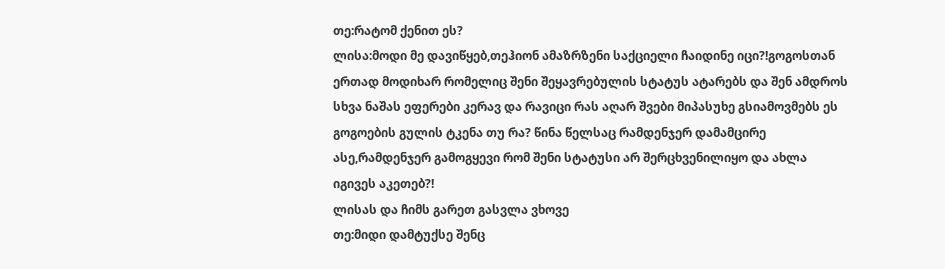თე:რატომ ქენით ეს?
ლისა:მოდი მე დავიწყებ,თეჰიონ ამაზრზენი საქციელი ჩაიდინე იცი?!გოგოსთან ერთად მოდიხარ რომელიც შენი შეყავრებულის სტატუს ატარებს და შენ ამდროს სხვა ნაშას ეფერები კერავ და რავიცი რას აღარ შვები მიპასუხე გსიამოვმებს ეს გოგოების გულის ტკენა თუ რა? წინა წელსაც რამდენჯერ დამამცირე ასე,რამდენჯერ გამოგყევი რომ შენი სტატუსი არ შერცხვენილიყო და ახლა იგივეს აკეთებ?!
ლისას და ჩიმს გარეთ გასვლა ვხოვე
თე:მიდი დამტუქსე შენც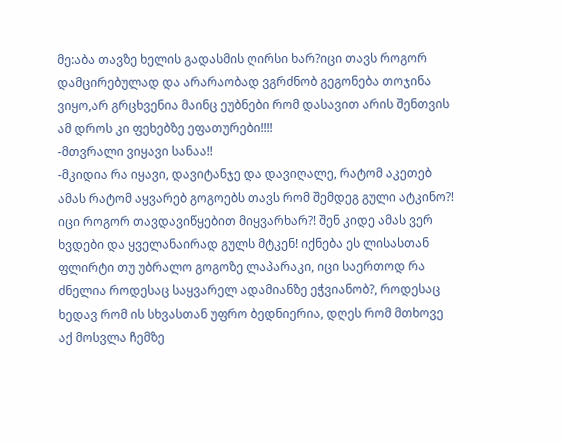მე:აბა თავზე ხელის გადასმის ღირსი ხარ?იცი თავს როგორ დამცირებულად და არარაობად ვგრძნობ გეგონება თოჯინა ვიყო,არ გრცხვენია მაინც ეუბნები რომ დასავით არის შენთვის ამ დროს კი ფეხებზე ეფათურები!!!!
-მთვრალი ვიყავი სანაა!!
-მკიდია რა იყავი, დავიტანჯე და დავიღალე, რატომ აკეთებ ამას რატომ აყვარებ გოგოებს თავს რომ შემდეგ გული ატკინო?! იცი როგორ თავდავიწყებით მიყვარხარ?! შენ კიდე ამას ვერ ხვდები და ყველანაირად გულს მტკენ! იქნება ეს ლისასთან ფლირტი თუ უბრალო გოგოზე ლაპარაკი, იცი საერთოდ რა ძნელია როდესაც საყვარელ ადამიანზე ეჭვიანობ?, როდესაც ხედავ რომ ის სხვასთან უფრო ბედნიერია, დღეს რომ მთხოვე აქ მოსვლა ჩემზე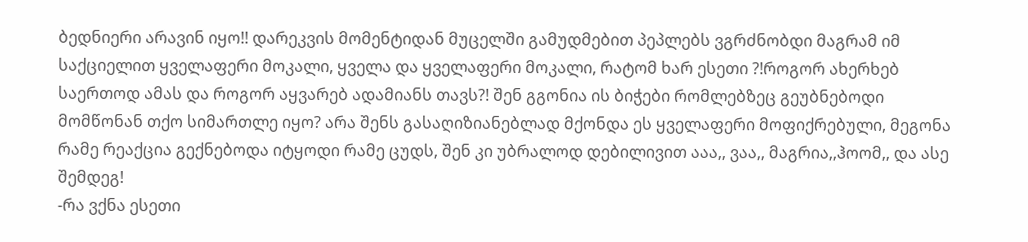ბედნიერი არავინ იყო!! დარეკვის მომენტიდან მუცელში გამუდმებით პეპლებს ვგრძნობდი მაგრამ იმ საქციელით ყველაფერი მოკალი, ყველა და ყველაფერი მოკალი, რატომ ხარ ესეთი ?!როგორ ახერხებ საერთოდ ამას და როგორ აყვარებ ადამიანს თავს?! შენ გგონია ის ბიჭები რომლებზეც გეუბნებოდი მომწონან თქო სიმართლე იყო? არა შენს გასაღიზიანებლად მქონდა ეს ყველაფერი მოფიქრებული, მეგონა რამე რეაქცია გექნებოდა იტყოდი რამე ცუდს, შენ კი უბრალოდ დებილივით ააა,, ვაა,, მაგრია,,ჰოომ,, და ასე შემდეგ!
-რა ვქნა ესეთი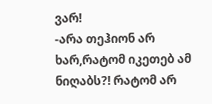ვარ!
-არა თეჰიონ არ ხარ,რატომ იკეთებ ამ ნიღაბს?! რატომ არ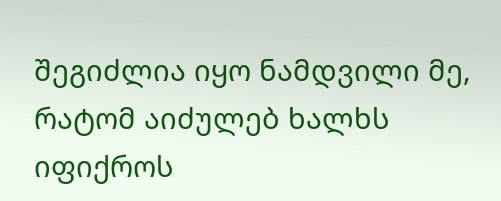შეგიძლია იყო ნამდვილი მე, რატომ აიძულებ ხალხს იფიქროს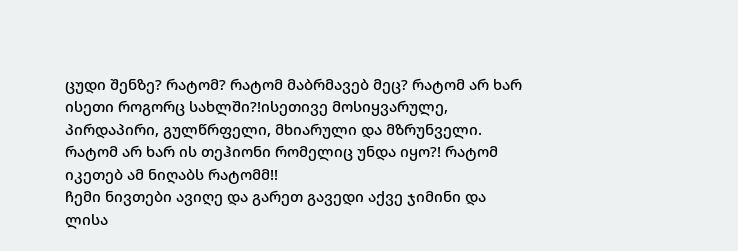ცუდი შენზე? რატომ? რატომ მაბრმავებ მეც? რატომ არ ხარ ისეთი როგორც სახლში?!ისეთივე მოსიყვარულე, პირდაპირი, გულწრფელი, მხიარული და მზრუნველი. რატომ არ ხარ ის თეჰიონი რომელიც უნდა იყო?! რატომ იკეთებ ამ ნიღაბს რატომმ!!
ჩემი ნივთები ავიღე და გარეთ გავედი აქვე ჯიმინი და ლისა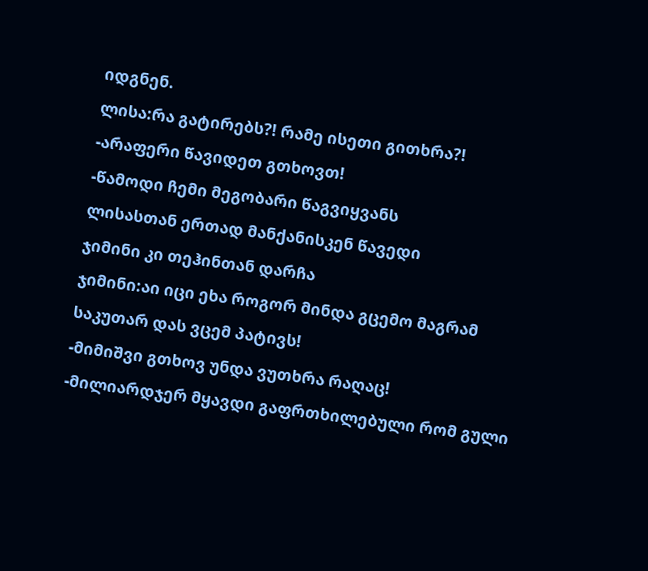იდგნენ.
ლისა:რა გატირებს?! რამე ისეთი გითხრა?!
-არაფერი წავიდეთ გთხოვთ!
-წამოდი ჩემი მეგობარი წაგვიყვანს
ლისასთან ერთად მანქანისკენ წავედი
ჯიმინი კი თეჰინთან დარჩა
ჯიმინი:აი იცი ეხა როგორ მინდა გცემო მაგრამ საკუთარ დას ვცემ პატივს!
-მიმიშვი გთხოვ უნდა ვუთხრა რაღაც!
-მილიარდჯერ მყავდი გაფრთხილებული რომ გული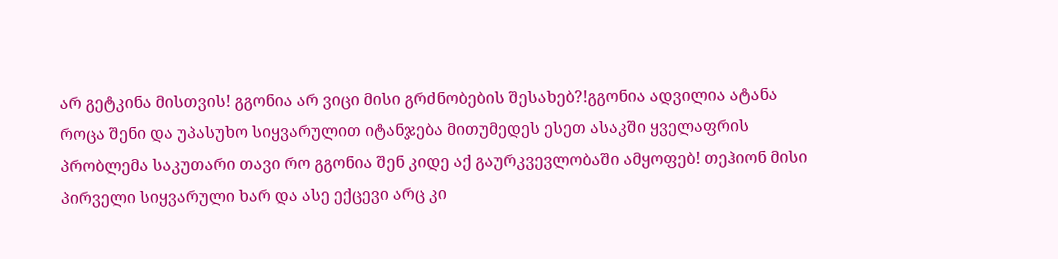არ გეტკინა მისთვის! გგონია არ ვიცი მისი გრძნობების შესახებ?!გგონია ადვილია ატანა როცა შენი და უპასუხო სიყვარულით იტანჯება მითუმედეს ესეთ ასაკში ყველაფრის პრობლემა საკუთარი თავი რო გგონია შენ კიდე აქ გაურკვევლობაში ამყოფებ! თეჰიონ მისი პირველი სიყვარული ხარ და ასე ექცევი არც კი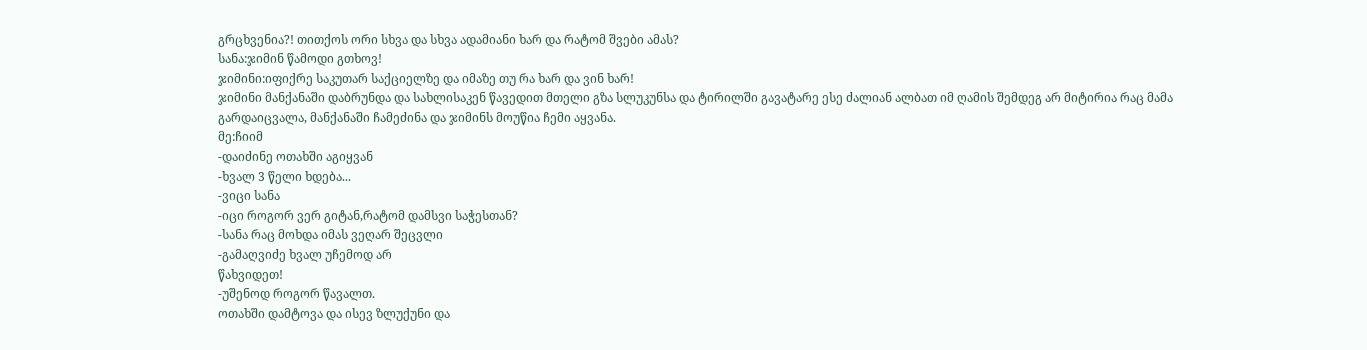გრცხვენია?! თითქოს ორი სხვა და სხვა ადამიანი ხარ და რატომ შვები ამას?
სანა:ჯიმინ წამოდი გთხოვ!
ჯიმინი:იფიქრე საკუთარ საქციელზე და იმაზე თუ რა ხარ და ვინ ხარ!
ჯიმინი მანქანაში დაბრუნდა და სახლისაკენ წავედით მთელი გზა სლუკუნსა და ტირილში გავატარე ესე ძალიან ალბათ იმ ღამის შემდეგ არ მიტირია რაც მამა
გარდაიცვალა, მანქანაში ჩამეძინა და ჯიმინს მოუწია ჩემი აყვანა.
მე:ჩიიმ
-დაიძინე ოთახში აგიყვან
-ხვალ 3 წელი ხდება...
-ვიცი სანა
-იცი როგორ ვერ გიტან,რატომ დამსვი საჭესთან?
-სანა რაც მოხდა იმას ვეღარ შეცვლი
-გამაღვიძე ხვალ უჩემოდ არ
წახვიდეთ!
-უშენოდ როგორ წავალთ.
ოთახში დამტოვა და ისევ ზლუქუნი და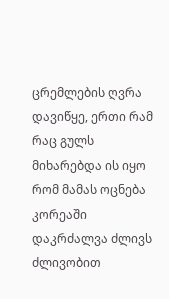ცრემლების ღვრა დავიწყე, ერთი რამ რაც გულს მიხარებდა ის იყო რომ მამას ოცნება კორეაში დაკრძალვა ძლივს ძლივობით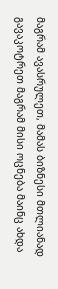მაგრამ ავასრულეთ, მამას ბიზნესი მთლიანად გავაკოტრეთ მაგრამ მისი ოცნება მაინც ახდა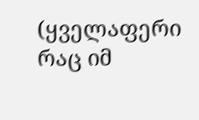(ყველაფერი რაც იმ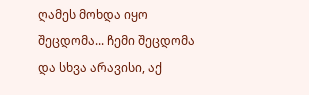ღამეს მოხდა იყო შეცდომა... ჩემი შეცდომა და სხვა არავისი, აქ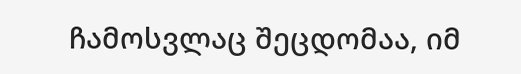ჩამოსვლაც შეცდომაა, იმ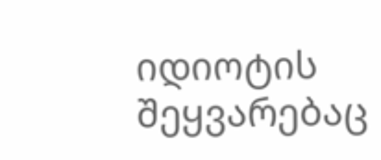იდიოტის შეყვარებაც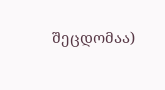შეცდომაა)